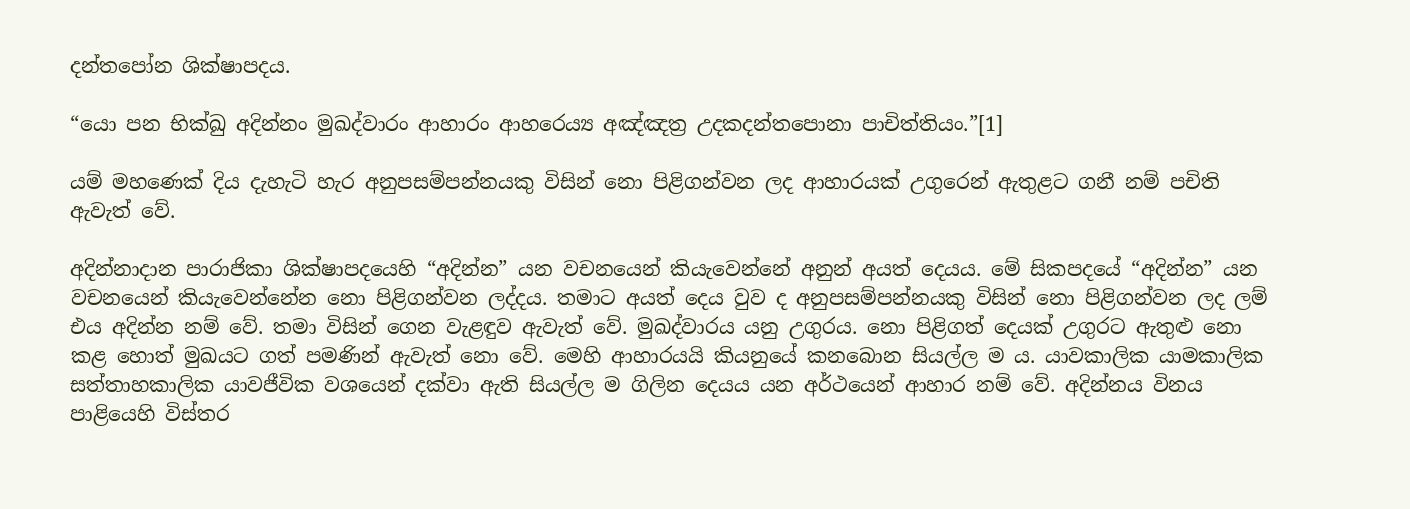දන්තපෝන ශික්ෂාපදය.

“යො පන භික්ඛු අදින්නං මුඛද්වාරං ආහාරං ආහරෙය්‍ය අඤ්ඤත්‍ර‍ උදකදන්තපොනා පාචිත්තියං.”[1]

යම් මහණෙක් දිය දැහැටි හැර අනුපසම්පන්නයකු විසින් නො පිළිගන්වන ලද ආහාරයක් උගුරෙන් ඇතුළට ගනී නම් පචිති ඇවැත් වේ.

අදින්නාදාන පාරාජිකා ශික්ෂාපදයෙහි “අදින්න” යන වචනයෙන් කියැවෙන්නේ අනුන් අයත් දෙයය. මේ සිකපදයේ “අදින්න” යන වචනයෙන් කියැවෙන්නේන නො පිළිගන්වන ලද්දය. තමාට අයත් දෙය වුව ද අනුපසම්පන්නයකු විසින් නො පිළිගන්වන ලද ලම් එය අදින්න නම් වේ. තමා විසින් ගෙන වැළඳුව ඇවැත් වේ. මුඛද්වාරය යනු උගුරය. නො පිළිගත් දෙයක් උගුරට ඇතුළු නො කළ හොත් මුඛයට ගත් පමණින් ඇවැත් නො වේ. මෙහි ආහාරයයි කියනුයේ කනබොන සියල්ල ම ය. යාවකාලික යාමකාලික සත්තාහකාලික යාවජීවික වශයෙන් දක්වා ඇති සියල්ල ම ගිලින දෙයය යන අර්ථයෙන් ආහාර නම් වේ. අදින්නය විනය පාළියෙහි විස්තර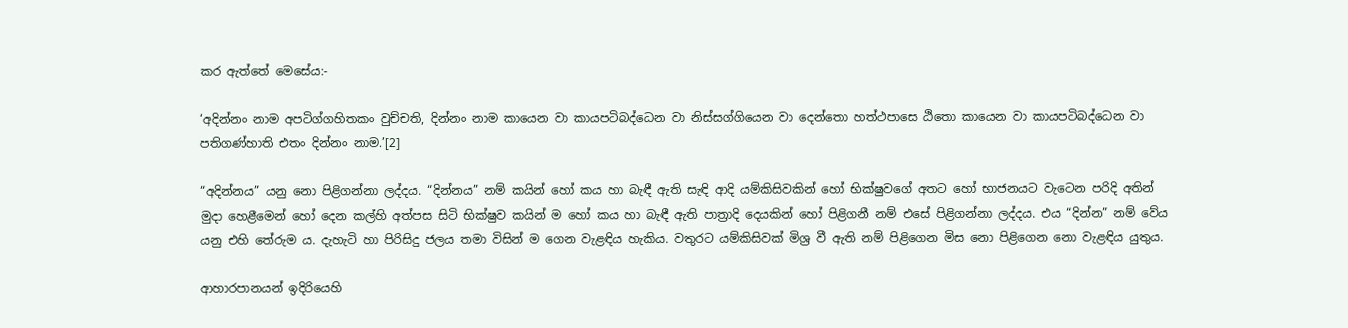කර ඇත්තේ මෙසේය:-

‘අදින්නං නාම අපටිග්ගහිතකං වුච්චති, දින්නං නාම කායෙන වා කායපටිබද්ධෙන වා නිස්සග්ගියෙන වා දෙන්තො හත්ථපාසෙ ඨිතො කායෙන වා කායපටිබද්ධෙන වා පතිගණ්හාති එතං දින්නං නාම.’[2]

“අදින්නය” යනු නො පිළිගන්නා ලද්දය. “දින්නය” නම් කයින් හෝ කය හා බැඳී ඇති සැඳි ආදි යම්කිසිවකින් හෝ භික්ෂුවගේ අතට හෝ භාජනයට වැටෙන පරිදි අතින් මුදා හෙළීමෙන් හෝ දෙන කල්හි අත්පස සිටි භික්ෂුව කයින් ම හෝ කය හා බැඳී ඇති පාත්‍රාදි දෙයකින් හෝ පිළිගනී නම් එසේ පිළිගන්නා ලද්දය. එය “දින්න” නම් වේය යනු එහි තේරුම ය. දැහැටි හා පිරිසිදු ජලය තමා විසින් ම ගෙන වැළඳිය හැකිය. වතුරට යම්කිසිවක් මිශ්‍ර‍ වී ඇති නම් පිළිගෙන මිස නො පිළිගෙන නො වැළඳිය යුතුය.

ආහාරපානයන් ඉදිරියෙහි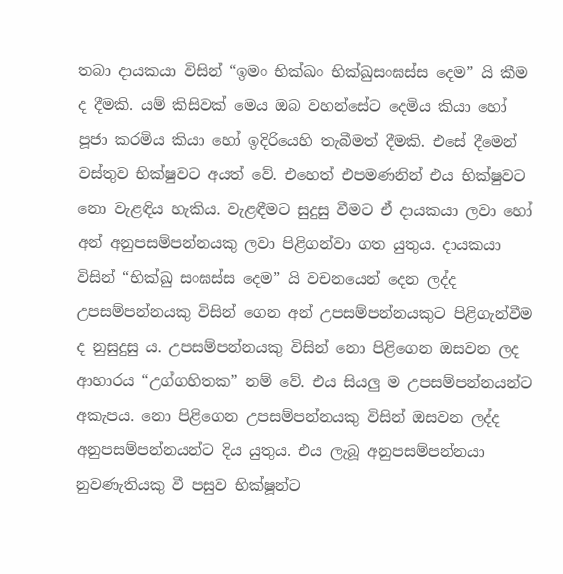තබා දායකයා විසින් “ඉමං භික්ඛං භික්ඛුසංඝස්ස දෙම” යි කීම ද දීමකි. යම් කිසිවක් මෙය ඔබ වහන්සේට දෙමිය කියා හෝ පූජා කරමිය කියා හෝ ඉදිරියෙහි තැබීමත් දීමකි. එසේ දීමෙන් වස්තුව භික්ෂුවට අයත් වේ. එහෙත් එපමණනින් එය භික්ෂුවට නො වැළඳිය හැකිය. වැළඳීමට සුදුසු වීමට ඒ දායකයා ලවා හෝ අන් අනුපසම්පන්නයකු ලවා පිළිගන්වා ගත යුතුය. දායකයා විසින් “භික්ඛු සංඝස්ස දෙම” යි වචනයෙන් දෙන ලද්ද උපසම්පන්නයකු විසින් ගෙන අන් උපසම්පන්නයකුට පිළිගැන්වීම ද නුසුදුසු ය. උපසම්පන්නයකු විසින් නො පිළිගෙන ඔසවන ලද ආහාරය “උග්ගහිතක” නම් වේ. එය සියලු ම උපසම්පන්නයන්ට අකැපය. නො පිළිගෙන උපසම්පන්නයකු විසින් ඔසවන ලද්ද අනුපසම්පන්නයන්ට දිය යුතුය. එය ලැබූ අනුපසම්පන්නයා නුවණැතියකු වී පසුව භික්ෂූන්ට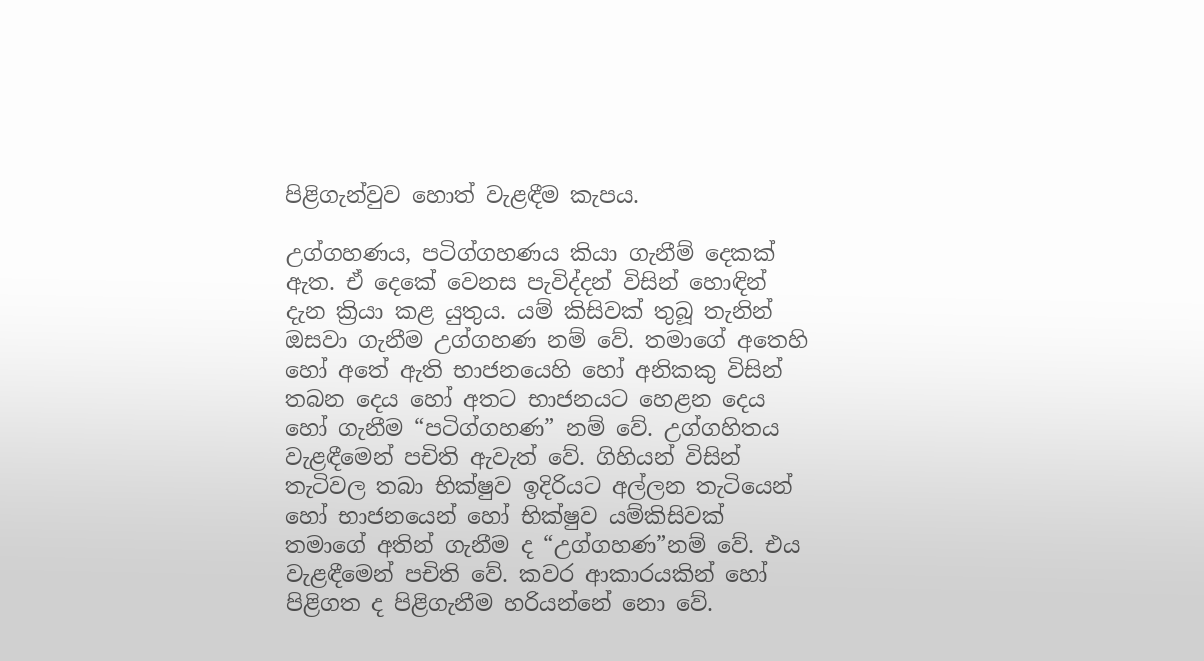පිළිගැන්වුව හොත් වැළඳීම කැපය.

උග්ගහණය, පටිග්ගහණය කියා ගැනීම් දෙකක් ඇත. ඒ දෙකේ වෙනස පැවිද්දන් විසින් හොඳින් දැන ක්‍රියා කළ යුතුය. යම් කිසිවක් තුබූ තැනින් ඔසවා ගැනීම උග්ගහණ නම් වේ. තමාගේ අතෙහි හෝ අතේ ඇති භාජනයෙහි හෝ අනිකකු විසින් තබන දෙය හෝ අතට භාජනයට හෙළන දෙය හෝ ගැනීම “පටිග්ගහණ” නම් වේ. උග්ගහිතය වැළඳීමෙන් පචිති ඇවැත් වේ. ගිහියන් විසින් තැටිවල තබා භික්ෂුව ඉදිරියට අල්ලන තැටියෙන් හෝ භාජනයෙන් හෝ භික්ෂුව යම්කිසිවක් තමාගේ අතින් ගැනීම ද “උග්ගහණ”නම් වේ. එය වැළඳීමෙන් පචිති වේ. කවර ආකාරයකින් හෝ පිළිගත ද පිළිගැනීම හරියන්නේ නො වේ.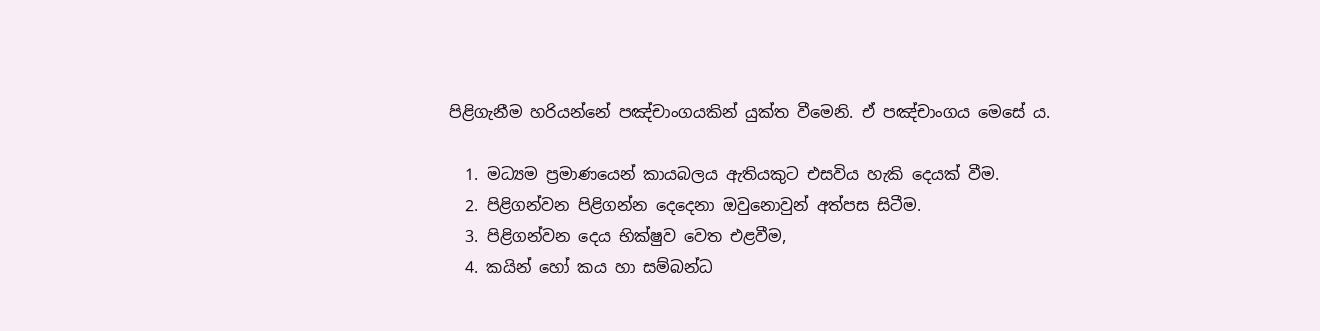පිළිගැනීම හරියන්නේ පඤ්චාංගයකින් යුක්ත වීමෙනි. ඒ පඤ්චාංගය මෙසේ ය.

  1. මධ්‍යම ප්‍ර‍මාණයෙන් කායබලය ඇතියකුට එසවිය හැකි දෙයක් වීම.
  2. පිළිගන්වන පිළිගන්න දෙදෙනා ඔවුනොවුන් අත්පස සිටීම.
  3. පිළිගන්වන දෙය භික්ෂුව වෙත එළවීම,
  4. කයින් හෝ කය හා සම්බන්ධ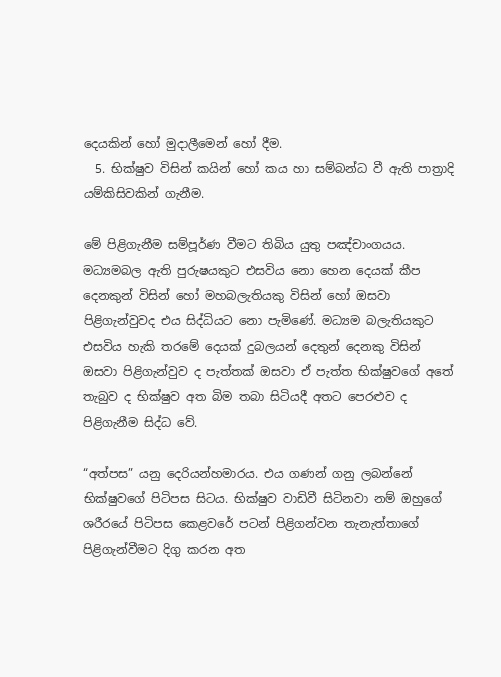දෙයකින් හෝ මුදාලීමෙන් හෝ දීම.
  5. භික්ෂුව විසින් කයින් හෝ කය හා සම්බන්ධ වී ඇති පාත්‍රාදි යම්කිසිවකින් ගැනීම.

මේ පිළිගැනීම සම්පූර්ණ වීමට තිබිය යුතු පඤ්චාංගයය. මධ්‍යමබල ඇති පුරුෂයකුට එසවිය නො හෙන දෙයක් කීප දෙනකුන් විසින් හෝ මහබලැතියකු විසින් හෝ ඔසවා පිළිගැන්වුවද එය සිද්ධියට නො පැමිණේ. මධ්‍යම බලැතියකුට එසවිය හැකි තරමේ දෙයක් දුබලයන් දෙතුන් දෙනකු විසින් ඔසවා පිළිගැන්වුව ද පැත්තක් ඔසවා ඒ පැත්ත භික්ෂුවගේ අතේ තැබුව ද භික්ෂුව අත බිම තබා සිටියදී අතට පෙරළුව ද පිළිගැනීම සිද්ධ වේ.

“අත්පස” යනු දෙරියන්හමාරය. එය ගණන් ගනු ලබන්නේ භික්ෂුවගේ පිටිපස සිටය. භික්ෂුව වාඩිවී සිටිනවා නම් ඔහුගේ ශරීරයේ පිටිපස කෙළවරේ පටන් පිළිගන්වන තැනැත්තාගේ පිළිගැන්වීමට දිගු කරන අත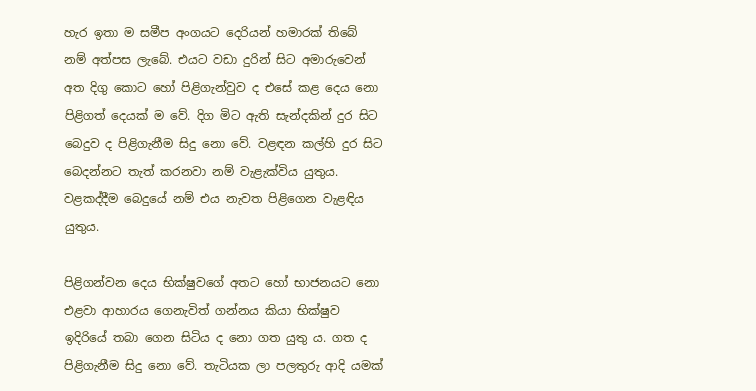හැර ඉතා ම සමීප අංගයට දෙරියන් හමාරක් තිබේ නම් අත්පස ලැබේ. එයට වඩා දුරින් සිට අමාරුවෙන් අත දිගු කොට හෝ පිළිගැන්වුව ද එසේ කළ දෙය නො පිළිගත් දෙයක් ම වේ. දිග මිට ඇති සැන්දකින් දුර සිට බෙදුව ද පිළිගැනීම සිදු නො වේ. වළඳන කල්හි දුර සිට බෙදන්නට තැත් කරනවා නම් වැළැක්විය යුතුය. වළකද්දීම බෙදුයේ නම් එය නැවත පිළිගෙන වැළඳිය යුතුය.

පිළිගන්වන දෙය භික්ෂුවගේ අතට හෝ භාජනයට නො එළවා ආහාරය ගෙනැවිත් ගන්නය කියා භික්ෂුව ඉදිරියේ තබා ගෙන සිටිය ද නො ගත යුතු ය. ගත ද පිළිගැනීම සිදු නො වේ. තැටියක ලා පලතුරු ආදි යමක්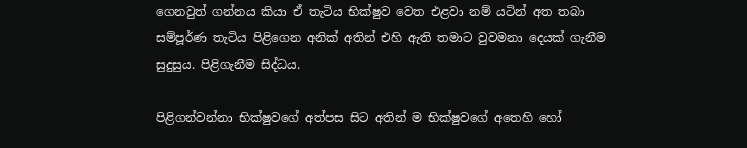ගෙනවුත් ගන්නය කියා ඒ තැටිය භික්ෂුව වෙත එළවා නම් යටින් අත තබා සම්පූර්ණ තැටිය පිළිගෙන අනික් අතින් එහි ඇති තමාට වුවමනා දෙයක් ගැනීම සුදුසුය. පිළිගැනීම සිද්ධය.

පිළිගන්වන්නා භික්ෂුවගේ අත්පස සිට අතින් ම භික්ෂුවගේ අතෙහි හෝ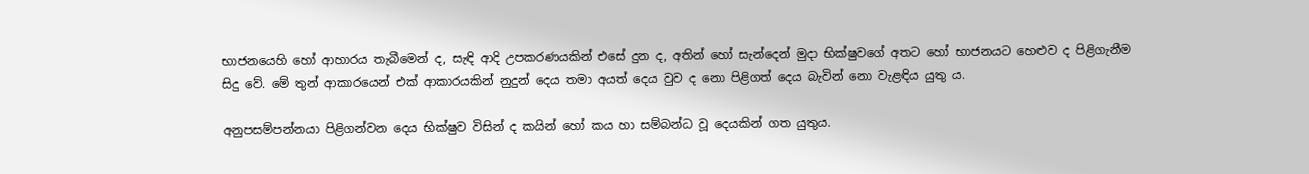භාජනයෙහි හෝ ආහාරය තැබීමෙන් ද, සැඳි ආදි උපකරණයකින් එසේ දුන ද, අතින් හෝ සැන්දෙන් මුදා භික්ෂුවගේ අතට හෝ භාජනයට හෙළුව ද පිළිගැනීම සිදු වේ. මේ තුන් ආකාරයෙන් එක් ආකාරයකින් නුදුන් දෙය තමා අයත් දෙය වුව ද නො පිළිගත් දෙය බැවින් නො වැළඳිය යුතු ය.

අනුපසම්පන්නයා පිළිගන්වන දෙය භික්ෂුව විසින් ද කයින් හෝ කය හා සම්බන්ධ වූ දෙයකින් ගත යුතුය.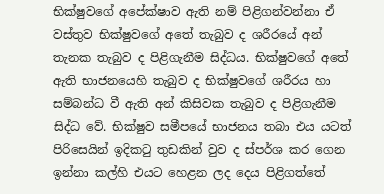භික්ෂුවගේ අපේක්ෂාව ඇති නම් පිළිගන්වන්නා ඒ වස්තුව භික්ෂුවගේ අතේ තැබුව ද ශරීරයේ අන් තැනක තැබුව ද පිළිගැනීම සිද්ධය. භික්ෂුවගේ අතේ ඇති භාජනයෙහි තැබුව ද භික්ෂුවගේ ශරීරය හා සම්බන්ධ වී ඇති අන් කිසිවක තැබුව ද පිළිගැනීම සිද්ධ වේ. භික්ෂුව සමීපයේ භාජනය තබා එය යටත් පිරිසෙයින් ඉදිකටු තුඩකින් වුව ද ස්පර්ශ කර ගෙන ඉන්නා කල්හි එයට හෙළන ලද දෙය පිළිගත්තේ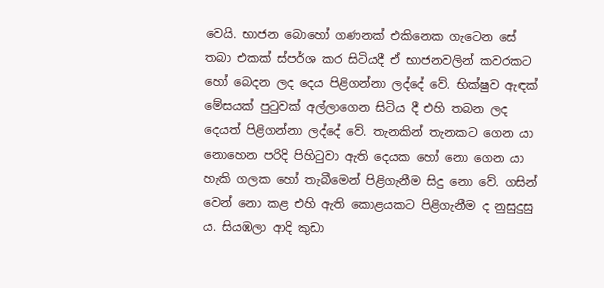වෙයි. භාජන බොහෝ ගණනක් එකිනෙක ගැටෙන සේ තබා එකක් ස්පර්ශ කර සිටියදී ඒ භාජනවලින් කවරකට හෝ බෙදන ලද දෙය පිළිගන්නා ලද්දේ වේ. භික්ෂුව ඇඳක් මේසයක් පුටුවක් අල්ලාගෙන සිටිය දී එහි තබන ලද දෙයත් පිළිගන්නා ලද්දේ වේ. තැනකින් තැනකට ගෙන යා නොහෙන පරිදි පිහිටුවා ඇති දෙයක හෝ නො ගෙන යා හැකි ගලක හෝ තැබීමෙන් පිළිගැනීම සිදු නො වේ. ගසින් වෙන් නො කළ එහි ඇති කොළයකට පිළිගැනීම ද නුසුදුසු ය. සියඹලා ආදි කුඩා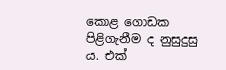කොළ ගොඩක පිළිගැනීම ද නුසුදුසු ය. එක්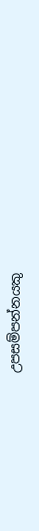උපසම්පන්නයකු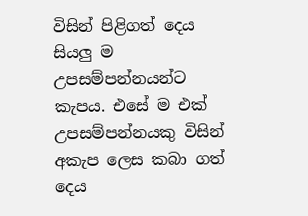විසින් පිළිගත් දෙය සියලු ම උපසම්පන්නයන්ට කැපය. එසේ ම එක් උපසම්පන්නයකු විසින් අකැප ලෙස කබා ගත් දෙය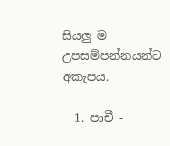සියලු ම උපසම්පන්නයන්ට අකැපය.

  1. පාචී -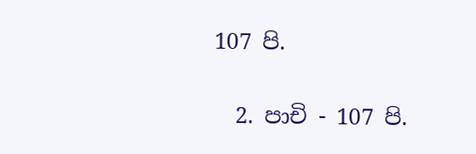107 පි.

  2. පාචි - 107 පි.